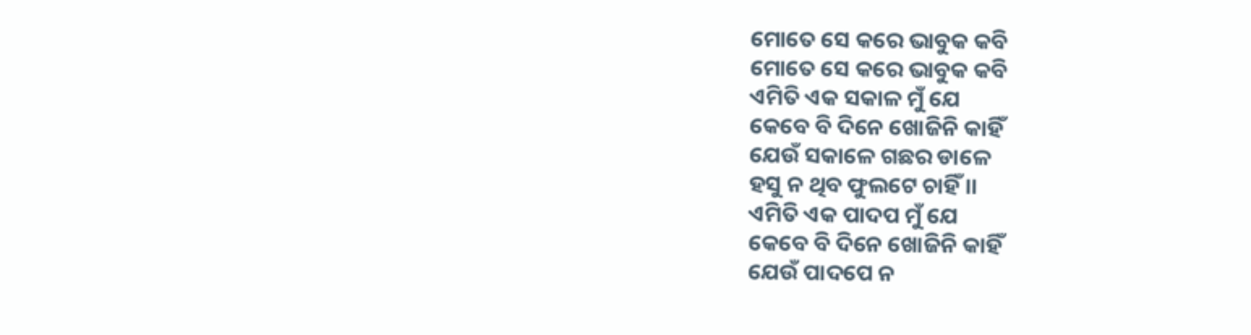ମୋତେ ସେ କରେ ଭାବୁକ କବି
ମୋତେ ସେ କରେ ଭାବୁକ କବି
ଏମିତି ଏକ ସକାଳ ମୁଁ ଯେ
କେବେ ବି ଦିନେ ଖୋଜିନି କାହିଁ
ଯେଉଁ ସକାଳେ ଗଛର ଡାଳେ
ହସୁ ନ ଥିବ ଫୁଲଟେ ଚାହିଁ ।।
ଏମିତି ଏକ ପାଦପ ମୁଁ ଯେ
କେବେ ବି ଦିନେ ଖୋଜିନି କାହିଁ
ଯେଉଁ ପାଦପେ ନ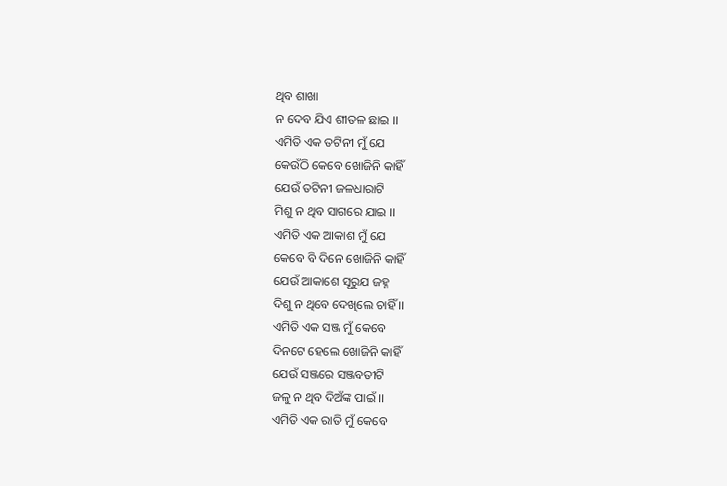ଥିବ ଶାଖା
ନ ଦେବ ଯିଏ ଶୀତଳ ଛାଇ ।।
ଏମିତି ଏକ ତଟିନୀ ମୁଁ ଯେ
କେଉଁଠି କେବେ ଖୋଜିନି କାହିଁ
ଯେଉଁ ତଟିନୀ ଜଳଧାରାଟି
ମିଶୁ ନ ଥିବ ସାଗରେ ଯାଇ ।।
ଏମିତି ଏକ ଆକାଶ ମୁଁ ଯେ
କେବେ ବି ଦିନେ ଖୋଜିନି କାହିଁ
ଯେଉଁ ଆକାଶେ ସୂରୁଯ ଜହ୍ନ
ଦିଶୁ ନ ଥିବେ ଦେଖିଲେ ଚାହିଁ ।।
ଏମିତି ଏକ ସଞ୍ଜ ମୁଁ କେବେ
ଦିନଟେ ହେଲେ ଖୋଜିନି କାହିଁ
ଯେଉଁ ସଞ୍ଜରେ ସଞ୍ଜବତୀଟି
ଜଳୁ ନ ଥିବ ଦିଅଁଙ୍କ ପାଇଁ ।।
ଏମିତି ଏକ ରାତି ମୁଁ କେବେ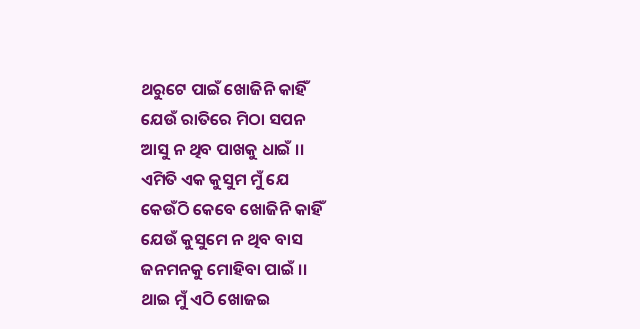ଥରୁଟେ ପାଇଁ ଖୋଜିନି କାହିଁ
ଯେଉଁ ରାତିରେ ମିଠା ସପନ
ଆସୁ ନ ଥିବ ପାଖକୁ ଧାଇଁ ।।
ଏମିତି ଏକ କୁସୁମ ମୁଁ ଯେ
କେଉଁଠି କେବେ ଖୋଜିନି କାହିଁ
ଯେଉଁ କୁସୁମେ ନ ଥିବ ବାସ
ଜନମନକୁ ମୋହିବା ପାଇଁ ।।
ଥାଇ ମୁଁ ଏଠି ଖୋଜଇ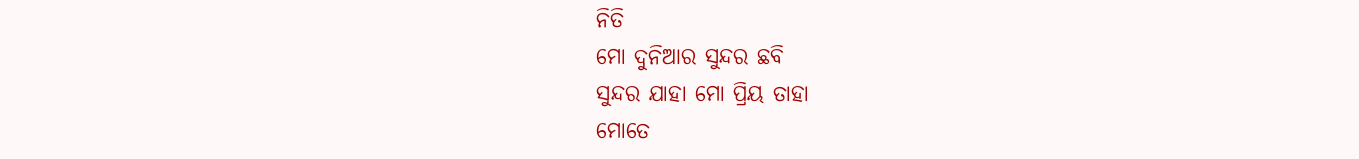ନିତି
ମୋ ଦୁନିଆର ସୁନ୍ଦର ଛବି
ସୁନ୍ଦର ଯାହା ମୋ ପ୍ରିୟ ତାହା
ମୋତେ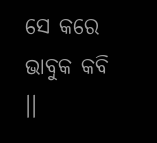ସେ କରେ ଭାବୁକ କବି ।।